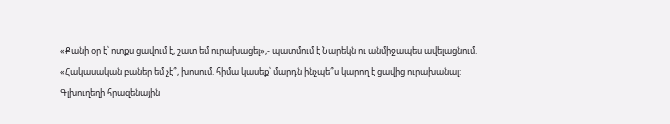«Քանի օր է՝ ոտքս ցավում է, շատ եմ ուրախացել»,- պատմում է Նարեկն ու անմիջապես ավելացնում. «Հակասական բաներ եմ չէ՞, խոսում. հիմա կասեք՝ մարդն ինչպե՞ս կարող է ցավից ուրախանալ: Գլխուղեղի հրազենային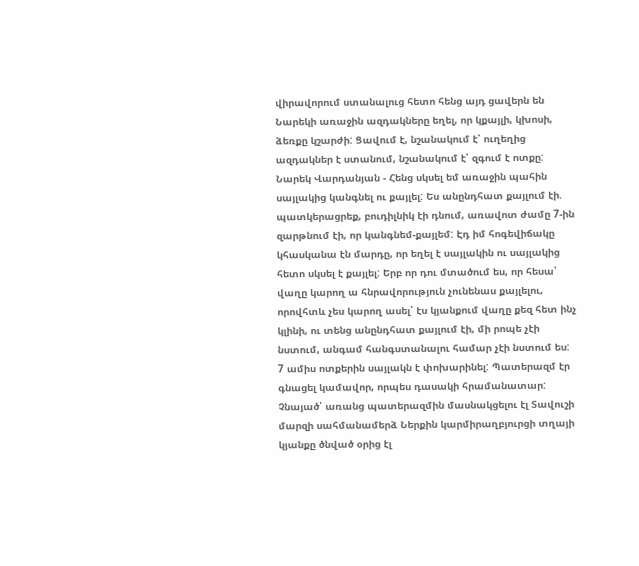վիրավորում ստանալուց հետո հենց այդ ցավերն են Նարեկի առաջին ազդակները եղել, որ կքայլի, կխոսի, ձեռքը կշարժի: Ցավում է, նշանակում է՝ ուղեղից ազդակներ է ստանում, նշանակում է՝ զգում է ոտքը:
Նարեկ Վարդանյան - Հենց սկսել եմ առաջին պահին սայլակից կանգնել ու քայլել: Ես անընդհատ քայլում էի. պատկերացրեք, բուդիլնիկ էի դնում, առավոտ ժամը 7-ին զարթնում էի, որ կանգնեմ-քայլեմ: Էդ իմ հոգեվիճակը կհասկանա էն մարդը, որ եղել է սայլակին ու սայլակից հետո սկսել է քայլել: Երբ որ դու մտածում ես, որ հեսա՝ վաղը կարող ա հնրավորություն չունենաս քայլելու, որովհտև չես կարող ասել՝ էս կյանքում վաղը քեզ հետ ինչ կլինի, ու տենց անընդհատ քայլում էի, մի րոպե չէի նստում, անգամ հանգստանալու համար չէի նստում ես:
7 ամիս ոտքերին սայլակն է փոխարինել: Պատերազմ էր գնացել կամավոր, որպես դասակի հրամանատար: Չնայած՝ առանց պատերազմին մասնակցելու էլ Տավուշի մարզի սահմանամերձ Ներքին կարմիրաղբյուրցի տղայի կյանքը ծնված օրից էլ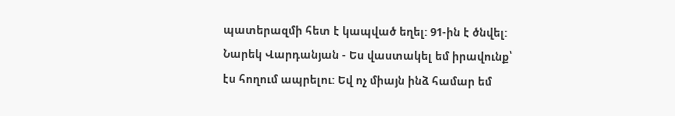պատերազմի հետ է կապված եղել: 91-ին է ծնվել:
Նարեկ Վարդանյան - Ես վաստակել եմ իրավունք՝ էս հողում ապրելու: Եվ ոչ միայն ինձ համար եմ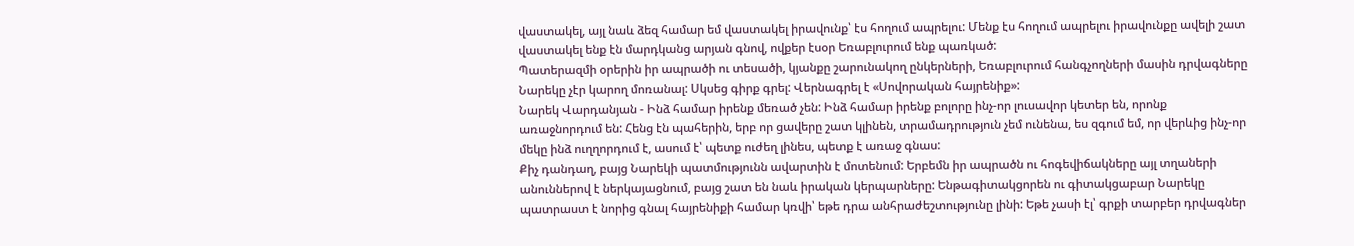վաստակել, այլ նաև ձեզ համար եմ վաստակել իրավունք՝ էս հողում ապրելու: Մենք էս հողում ապրելու իրավունքը ավելի շատ վաստակել ենք էն մարդկանց արյան գնով, ովքեր էսօր Եռաբլուրում ենք պառկած:
Պատերազմի օրերին իր ապրածի ու տեսածի, կյանքը շարունակող ընկերների, Եռաբլուրում հանգչողների մասին դրվագները Նարեկը չէր կարող մոռանալ: Սկսեց գիրք գրել: Վերնագրել է «Սովորական հայրենիք»:
Նարեկ Վարդանյան - Ինձ համար իրենք մեռած չեն: Ինձ համար իրենք բոլորը ինչ-որ լուսավոր կետեր են, որոնք առաջնորդում են: Հենց էն պահերին, երբ որ ցավերը շատ կլինեն, տրամադրություն չեմ ունենա, ես զգում եմ, որ վերևից ինչ-որ մեկը ինձ ուղղորդում է, ասում է՝ պետք ուժեղ լինես, պետք է առաջ գնաս:
Քիչ դանդաղ, բայց Նարեկի պատմությունն ավարտին է մոտենում: Երբեմն իր ապրածն ու հոգեվիճակները այլ տղաների անուններով է ներկայացնում, բայց շատ են նաև իրական կերպարները: Ենթագիտակցորեն ու գիտակցաբար Նարեկը պատրաստ է նորից գնալ հայրենիքի համար կռվի՝ եթե դրա անհրաժեշտությունը լինի: Եթե չասի էլ՝ գրքի տարբեր դրվագներ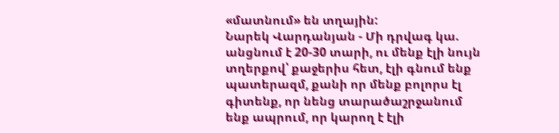«մատնում» են տղային:
Նարեկ Վարդանյան - Մի դրվագ կա. անցնում է 20-30 տարի, ու մենք էլի նույն տղերքով՝ քաջերիս հետ, էլի գնում ենք պատերազմ, քանի որ մենք բոլորս էլ գիտենք, որ նենց տարածաշրջանում ենք ապրում, որ կարող է էլի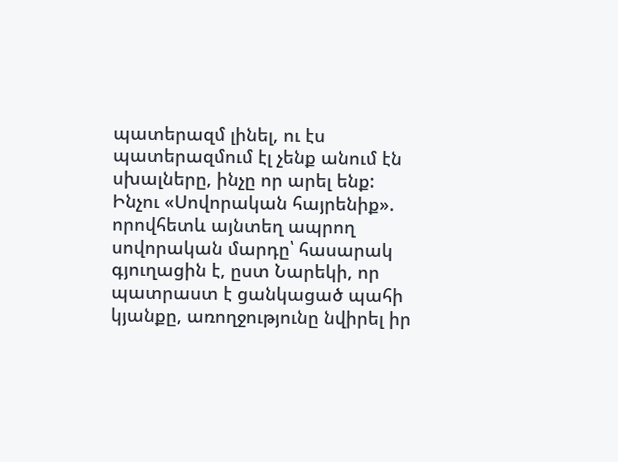պատերազմ լինել, ու էս պատերազմում էլ չենք անում էն սխալները, ինչը որ արել ենք:
Ինչու «Սովորական հայրենիք». որովհետև այնտեղ ապրող սովորական մարդը՝ հասարակ գյուղացին է, ըստ Նարեկի, որ պատրաստ է ցանկացած պահի կյանքը, առողջությունը նվիրել իր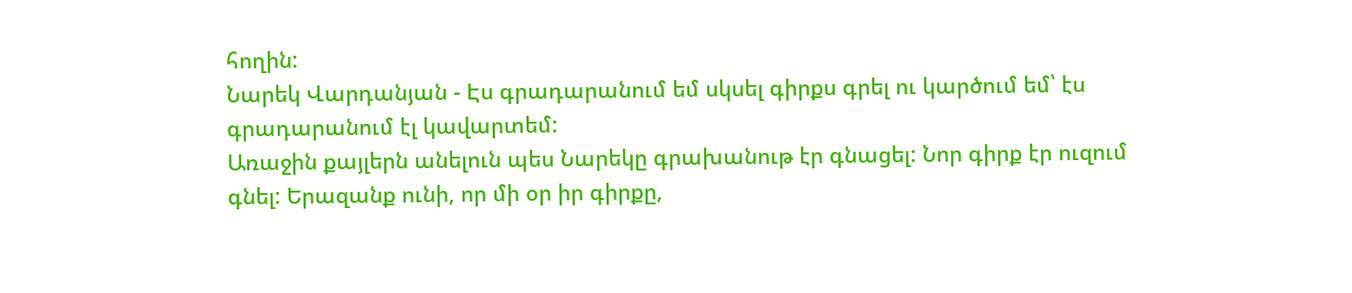հողին:
Նարեկ Վարդանյան - Էս գրադարանում եմ սկսել գիրքս գրել ու կարծում եմ՝ էս գրադարանում էլ կավարտեմ:
Առաջին քայլերն անելուն պես Նարեկը գրախանութ էր գնացել: Նոր գիրք էր ուզում գնել: Երազանք ունի, որ մի օր իր գիրքը,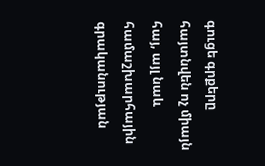գուցե գրքերը հայտնվեն ոչ միայն հայ, այլ նաև համաշխարհային գրականության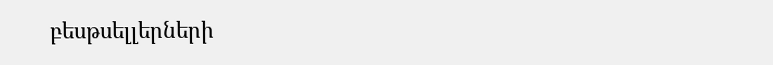բեսթսելլերների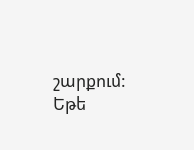շարքում: Եթե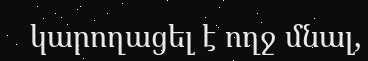կարողացել է ողջ մնալ,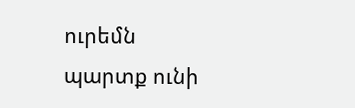ուրեմն պարտք ունի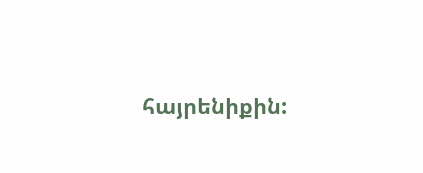հայրենիքին: